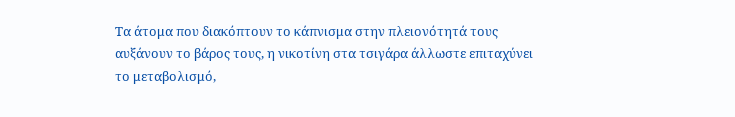Τα άτομα που διακόπτουν το κάπνισμα στην πλειονότητά τους αυξάνουν το βάρος τους, η νικοτίνη στα τσιγάρα άλλωστε επιταχύνει το μεταβολισμό,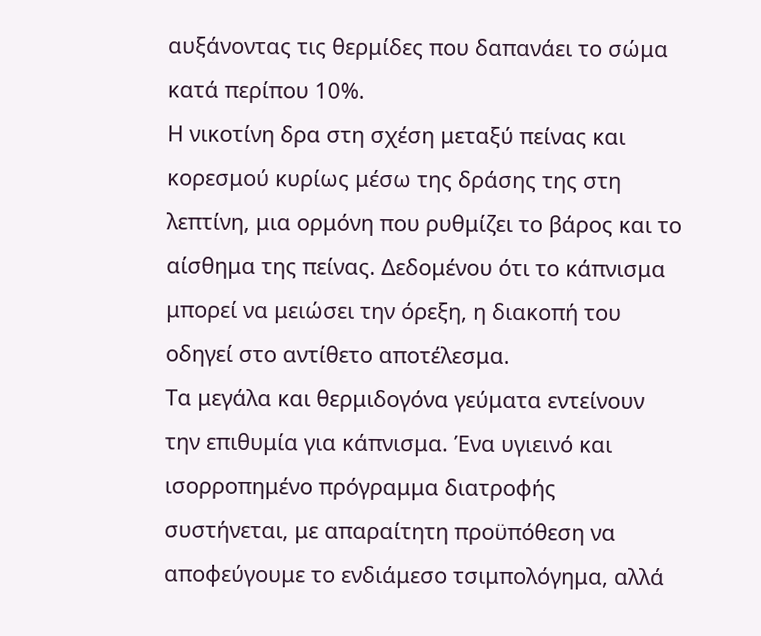αυξάνοντας τις θερμίδες που δαπανάει το σώμα κατά περίπου 10%.
Η νικοτίνη δρα στη σχέση μεταξύ πείνας και κορεσμού κυρίως μέσω της δράσης της στη λεπτίνη, μια ορμόνη που ρυθμίζει το βάρος και το αίσθημα της πείνας. Δεδομένου ότι το κάπνισμα μπορεί να μειώσει την όρεξη, η διακοπή του οδηγεί στο αντίθετο αποτέλεσμα.
Τα μεγάλα και θερμιδογόνα γεύματα εντείνουν την επιθυμία για κάπνισμα. Ένα υγιεινό και ισορροπημένο πρόγραμμα διατροφής συστήνεται, με απαραίτητη προϋπόθεση να αποφεύγουμε το ενδιάμεσο τσιμπολόγημα, αλλά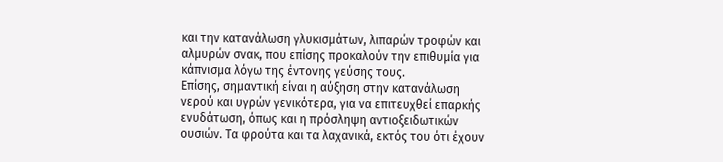και την κατανάλωση γλυκισμάτων, λιπαρών τροφών και αλμυρών σνακ, που επίσης προκαλούν την επιθυμία για κάπνισμα λόγω της έντονης γεύσης τους.
Επίσης, σημαντική είναι η αύξηση στην κατανάλωση νερού και υγρών γενικότερα, για να επιτευχθεί επαρκής ενυδάτωση, όπως και η πρόσληψη αντιοξειδωτικών ουσιών. Τα φρούτα και τα λαχανικά, εκτός του ότι έχουν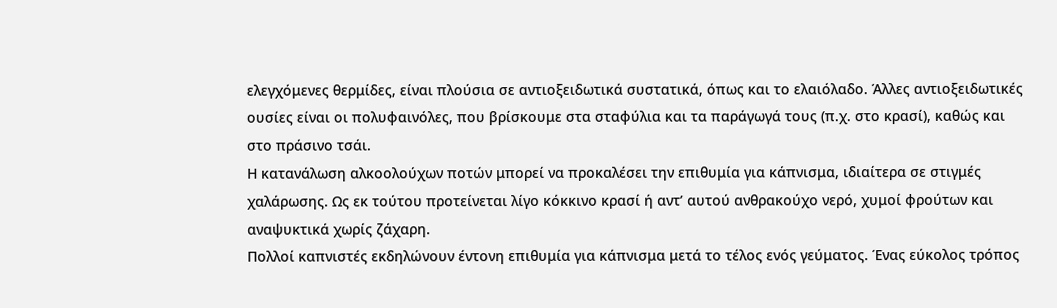ελεγχόμενες θερμίδες, είναι πλούσια σε αντιοξειδωτικά συστατικά, όπως και το ελαιόλαδο. Άλλες αντιοξειδωτικές ουσίες είναι οι πολυφαινόλες, που βρίσκουμε στα σταφύλια και τα παράγωγά τους (π.χ. στο κρασί), καθώς και στο πράσινο τσάι.
Η κατανάλωση αλκοολούχων ποτών μπορεί να προκαλέσει την επιθυμία για κάπνισμα, ιδιαίτερα σε στιγμές χαλάρωσης. Ως εκ τούτου προτείνεται λίγο κόκκινο κρασί ή αντ’ αυτού ανθρακούχο νερό, χυμοί φρούτων και αναψυκτικά χωρίς ζάχαρη.
Πολλοί καπνιστές εκδηλώνουν έντονη επιθυμία για κάπνισμα μετά το τέλος ενός γεύματος. Ένας εύκολος τρόπος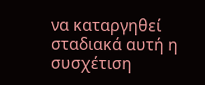να καταργηθεί σταδιακά αυτή η συσχέτιση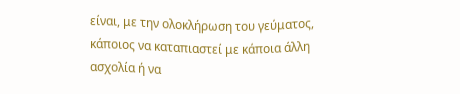είναι, με την ολοκλήρωση του γεύματος, κάποιος να καταπιαστεί με κάποια άλλη ασχολία ή να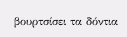βουρτσίσει τα δόντια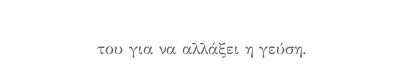του για να αλλάξει η γεύση.